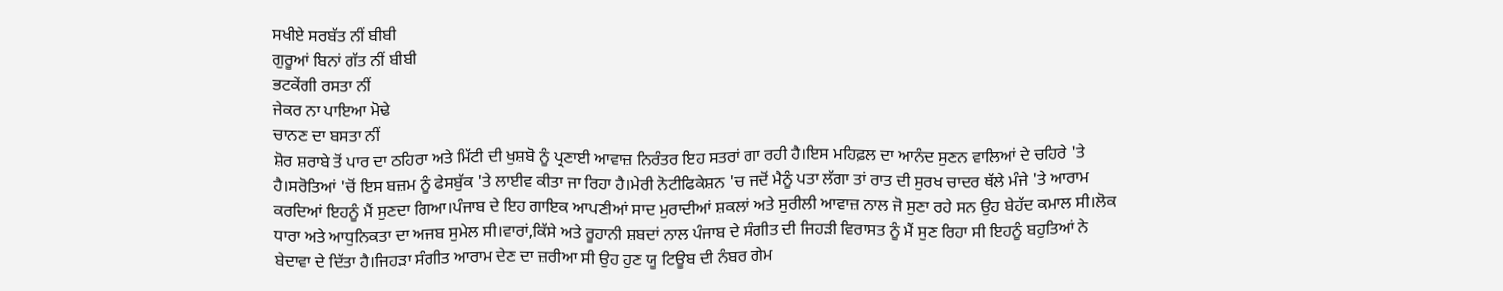ਸਖੀਏ ਸਰਬੱਤ ਨੀਂ ਬੀਬੀ
ਗੁਰੂਆਂ ਬਿਨਾਂ ਗੱਤ ਨੀਂ ਬੀਬੀ
ਭਟਕੇਂਗੀ ਰਸਤਾ ਨੀਂ
ਜੇਕਰ ਨਾ ਪਾਇਆ ਮੋਢੇ
ਚਾਨਣ ਦਾ ਬਸਤਾ ਨੀਂ
ਸ਼ੋਰ ਸ਼ਰਾਬੇ ਤੋਂ ਪਾਰ ਦਾ ਠਹਿਰਾ ਅਤੇ ਮਿੱਟੀ ਦੀ ਖੁਸ਼ਬੋ ਨੂੰ ਪ੍ਰਣਾਈ ਆਵਾਜ਼ ਨਿਰੰਤਰ ਇਹ ਸਤਰਾਂ ਗਾ ਰਹੀ ਹੈ।ਇਸ ਮਹਿਫ਼ਲ ਦਾ ਆਨੰਦ ਸੁਣਨ ਵਾਲਿਆਂ ਦੇ ਚਹਿਰੇ 'ਤੇ ਹੈ।ਸਰੋਤਿਆਂ 'ਚੋਂ ਇਸ ਬਜ਼ਮ ਨੂੰ ਫੇਸਬੁੱਕ 'ਤੇ ਲਾਈਵ ਕੀਤਾ ਜਾ ਰਿਹਾ ਹੈ।ਮੇਰੀ ਨੋਟੀਫਿਕੇਸ਼ਨ 'ਚ ਜਦੋਂ ਮੈਨੂੰ ਪਤਾ ਲੱਗਾ ਤਾਂ ਰਾਤ ਦੀ ਸੁਰਖ ਚਾਦਰ ਥੱਲੇ ਮੰਜੇ 'ਤੇ ਆਰਾਮ ਕਰਦਿਆਂ ਇਹਨੂੰ ਮੈਂ ਸੁਣਦਾ ਗਿਆ।ਪੰਜਾਬ ਦੇ ਇਹ ਗਾਇਕ ਆਪਣੀਆਂ ਸਾਦ ਮੁਰਾਦੀਆਂ ਸ਼ਕਲਾਂ ਅਤੇ ਸੁਰੀਲੀ ਆਵਾਜ਼ ਨਾਲ ਜੋ ਸੁਣਾ ਰਹੇ ਸਨ ਉਹ ਬੇਹੱਦ ਕਮਾਲ ਸੀ।ਲੋਕ ਧਾਰਾ ਅਤੇ ਆਧੁਨਿਕਤਾ ਦਾ ਅਜਬ ਸੁਮੇਲ ਸੀ।ਵਾਰਾਂ,ਕਿੱਸੇ ਅਤੇ ਰੂਹਾਨੀ ਸ਼ਬਦਾਂ ਨਾਲ ਪੰਜਾਬ ਦੇ ਸੰਗੀਤ ਦੀ ਜਿਹੜੀ ਵਿਰਾਸਤ ਨੂੰ ਮੈਂ ਸੁਣ ਰਿਹਾ ਸੀ ਇਹਨੂੰ ਬਹੁਤਿਆਂ ਨੇ ਬੇਦਾਵਾ ਦੇ ਦਿੱਤਾ ਹੈ।ਜਿਹੜਾ ਸੰਗੀਤ ਆਰਾਮ ਦੇਣ ਦਾ ਜ਼ਰੀਆ ਸੀ ਉਹ ਹੁਣ ਯੂ ਟਿਊਬ ਦੀ ਨੰਬਰ ਗੇਮ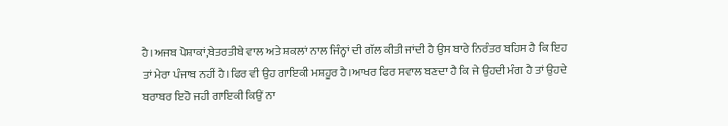ਹੈ।ਅਜਬ ਪੋਸ਼ਾਕਾਂ,ਬੇਤਰਤੀਬੇ ਵਾਲ ਅਤੇ ਸ਼ਕਲਾਂ ਨਾਲ ਜਿੰਨ੍ਹਾਂ ਦੀ ਗੱਲ ਕੀਤੀ ਜਾਂਦੀ ਹੈ ਉਸ ਬਾਰੇ ਨਿਰੰਤਰ ਬਹਿਸ ਹੈ ਕਿ ਇਹ ਤਾਂ ਮੇਰਾ ਪੰਜਾਬ ਨਹੀਂ ਹੈ।ਫਿਰ ਵੀ ਉਹ ਗਾਇਕੀ ਮਸ਼ਹੂਰ ਹੈ।ਆਖਰ ਫਿਰ ਸਵਾਲ ਬਣਦਾ ਹੈ ਕਿ ਜੇ ਉਹਦੀ ਮੰਗ ਹੈ ਤਾਂ ਉਹਦੇ ਬਰਾਬਰ ਇਹੋ ਜਹੀ ਗਾਇਕੀ ਕਿਉਂ ਨਾ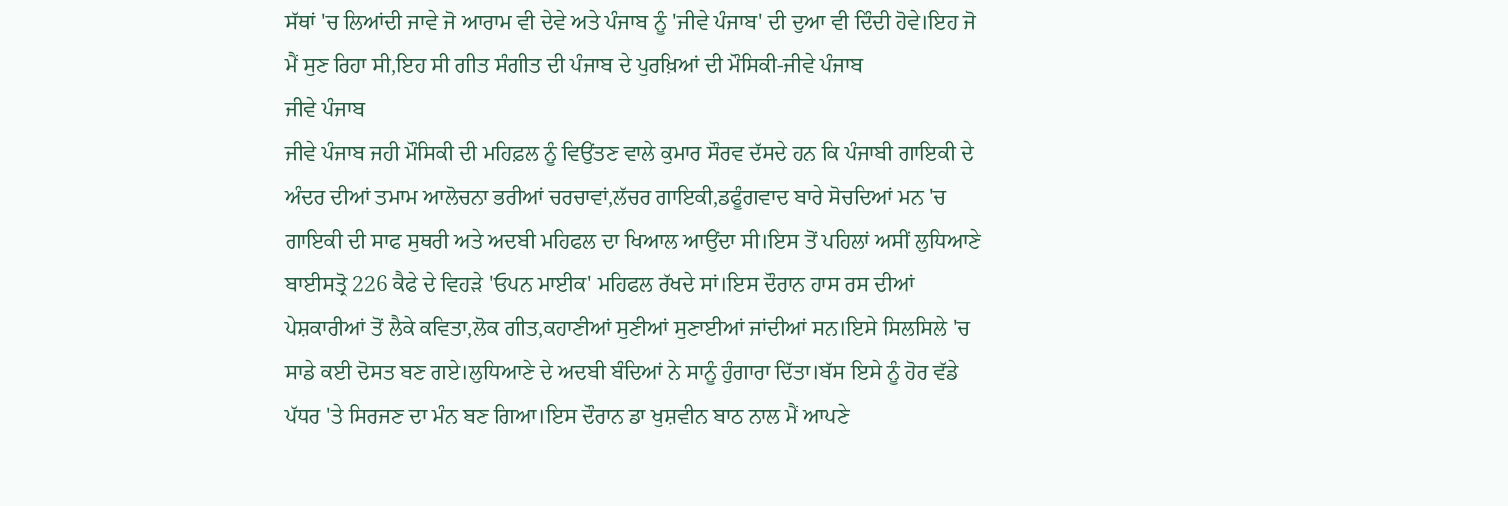ਸੱਥਾਂ 'ਚ ਲਿਆਂਦੀ ਜਾਵੇ ਜੋ ਆਰਾਮ ਵੀ ਦੇਵੇ ਅਤੇ ਪੰਜਾਬ ਨੂੰ 'ਜੀਵੇ ਪੰਜਾਬ' ਦੀ ਦੁਆ ਵੀ ਦਿੰਦੀ ਹੋਵੇ।ਇਹ ਜੋ ਮੈਂ ਸੁਣ ਰਿਹਾ ਸੀ,ਇਹ ਸੀ ਗੀਤ ਸੰਗੀਤ ਦੀ ਪੰਜਾਬ ਦੇ ਪੁਰਖ਼ਿਆਂ ਦੀ ਮੌਸਿਕੀ-ਜੀਵੇ ਪੰਜਾਬ
ਜੀਵੇ ਪੰਜਾਬ
ਜੀਵੇ ਪੰਜਾਬ ਜਹੀ ਮੌਸਿਕੀ ਦੀ ਮਹਿਫ਼ਲ ਨੂੰ ਵਿਉਂਤਣ ਵਾਲੇ ਕੁਮਾਰ ਸੌਰਵ ਦੱਸਦੇ ਹਨ ਕਿ ਪੰਜਾਬੀ ਗਾਇਕੀ ਦੇ ਅੰਦਰ ਦੀਆਂ ਤਮਾਮ ਆਲੋਚਨਾ ਭਰੀਆਂ ਚਰਚਾਵਾਂ,ਲੱਚਰ ਗਾਇਕੀ,ਡਫੂੰਗਵਾਦ ਬਾਰੇ ਸੋਚਦਿਆਂ ਮਨ 'ਚ ਗਾਇਕੀ ਦੀ ਸਾਫ ਸੁਥਰੀ ਅਤੇ ਅਦਬੀ ਮਹਿਫਲ ਦਾ ਖਿਆਲ ਆਉਂਦਾ ਸੀ।ਇਸ ਤੋਂ ਪਹਿਲਾਂ ਅਸੀਂ ਲੁਧਿਆਣੇ ਬਾਈਸਤ੍ਰੋ 226 ਕੈਫੇ ਦੇ ਵਿਹੜੇ 'ਓਪਨ ਮਾਈਕ' ਮਹਿਫਲ ਰੱਖਦੇ ਸਾਂ।ਇਸ ਦੌਰਾਨ ਹਾਸ ਰਸ ਦੀਆਂ ਪੇਸ਼ਕਾਰੀਆਂ ਤੋਂ ਲੈਕੇ ਕਵਿਤਾ,ਲੋਕ ਗੀਤ,ਕਹਾਣੀਆਂ ਸੁਣੀਆਂ ਸੁਣਾਈਆਂ ਜਾਂਦੀਆਂ ਸਨ।ਇਸੇ ਸਿਲਸਿਲੇ 'ਚ ਸਾਡੇ ਕਈ ਦੋਸਤ ਬਣ ਗਏ।ਲੁਧਿਆਣੇ ਦੇ ਅਦਬੀ ਬੰਦਿਆਂ ਨੇ ਸਾਨੂੰ ਹੁੰਗਾਰਾ ਦਿੱਤਾ।ਬੱਸ ਇਸੇ ਨੂੰ ਹੋਰ ਵੱਡੇ ਪੱਧਰ 'ਤੇ ਸਿਰਜਣ ਦਾ ਮੰਨ ਬਣ ਗਿਆ।ਇਸ ਦੌਰਾਨ ਡਾ ਖੁਸ਼ਵੀਨ ਬਾਠ ਨਾਲ ਮੈਂ ਆਪਣੇ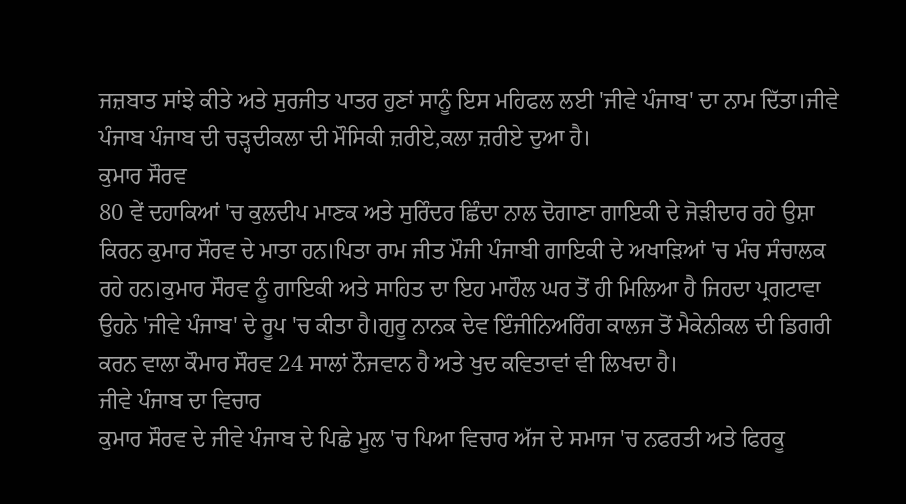ਜਜ਼ਬਾਤ ਸਾਂਝੇ ਕੀਤੇ ਅਤੇ ਸੁਰਜੀਤ ਪਾਤਰ ਹੁਣਾਂ ਸਾਨੂੰ ਇਸ ਮਹਿਫਲ ਲਈ 'ਜੀਵੇ ਪੰਜਾਬ' ਦਾ ਨਾਮ ਦਿੱਤਾ।ਜੀਵੇ ਪੰਜਾਬ ਪੰਜਾਬ ਦੀ ਚੜ੍ਹਦੀਕਲਾ ਦੀ ਮੌਸਿਕੀ ਜ਼ਰੀਏ,ਕਲਾ ਜ਼ਰੀਏ ਦੁਆ ਹੈ।
ਕੁਮਾਰ ਸੌਰਵ
80 ਵੇਂ ਦਹਾਕਿਆਂ 'ਚ ਕੁਲਦੀਪ ਮਾਣਕ ਅਤੇ ਸੁਰਿੰਦਰ ਛਿੰਦਾ ਨਾਲ ਦੋਗਾਣਾ ਗਾਇਕੀ ਦੇ ਜੋੜੀਦਾਰ ਰਹੇ ਉਸ਼ਾ ਕਿਰਨ ਕੁਮਾਰ ਸੌਰਵ ਦੇ ਮਾਤਾ ਹਨ।ਪਿਤਾ ਰਾਮ ਜੀਤ ਮੌਜੀ ਪੰਜਾਬੀ ਗਾਇਕੀ ਦੇ ਅਖਾੜਿਆਂ 'ਚ ਮੰਚ ਸੰਚਾਲਕ ਰਹੇ ਹਨ।ਕੁਮਾਰ ਸੌਰਵ ਨੂੰ ਗਾਇਕੀ ਅਤੇ ਸਾਹਿਤ ਦਾ ਇਹ ਮਾਹੌਲ ਘਰ ਤੋਂ ਹੀ ਮਿਲਿਆ ਹੈ ਜਿਹਦਾ ਪ੍ਰਗਟਾਵਾ ਉਹਨੇ 'ਜੀਵੇ ਪੰਜਾਬ' ਦੇ ਰੂਪ 'ਚ ਕੀਤਾ ਹੈ।ਗੁਰੂ ਨਾਨਕ ਦੇਵ ਇੰਜੀਨਿਅਰਿੰਗ ਕਾਲਜ ਤੋਂ ਮੈਕੇਨੀਕਲ ਦੀ ਡਿਗਰੀ ਕਰਨ ਵਾਲਾ ਕੌਮਾਰ ਸੌਰਵ 24 ਸਾਲਾਂ ਨੌਜਵਾਨ ਹੈ ਅਤੇ ਖੁਦ ਕਵਿਤਾਵਾਂ ਵੀ ਲਿਖਦਾ ਹੈ।
ਜੀਵੇ ਪੰਜਾਬ ਦਾ ਵਿਚਾਰ
ਕੁਮਾਰ ਸੌਰਵ ਦੇ ਜੀਵੇ ਪੰਜਾਬ ਦੇ ਪਿਛੇ ਮੂਲ 'ਚ ਪਿਆ ਵਿਚਾਰ ਅੱਜ ਦੇ ਸਮਾਜ 'ਚ ਨਫਰਤੀ ਅਤੇ ਫਿਰਕੂ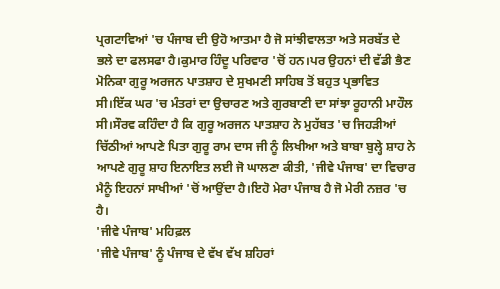ਪ੍ਰਗਟਾਵਿਆਂ 'ਚ ਪੰਜਾਬ ਦੀ ਉਹੋ ਆਤਮਾ ਹੈ ਜੋ ਸਾਂਝੀਵਾਲਤਾ ਅਤੇ ਸਰਬੱਤ ਦੇ ਭਲੇ ਦਾ ਫਲਸਫਾ ਹੈ।ਕੁਮਾਰ ਹਿੰਦੂ ਪਰਿਵਾਰ 'ਚੋਂ ਹਨ।ਪਰ ਉਹਨਾਂ ਦੀ ਵੱਡੀ ਭੈਣ ਮੋਨਿਕਾ ਗੁਰੂ ਅਰਜਨ ਪਾਤਸ਼ਾਹ ਦੇ ਸੁਖਮਣੀ ਸਾਹਿਬ ਤੋਂ ਬਹੁਤ ਪ੍ਰਭਾਵਿਤ ਸੀ।ਇੱਕ ਘਰ 'ਚ ਮੰਤਰਾਂ ਦਾ ਉਚਾਰਣ ਅਤੇ ਗੁਰਬਾਣੀ ਦਾ ਸਾਂਝਾ ਰੂਹਾਨੀ ਮਾਹੌਲ ਸੀ।ਸੌਰਵ ਕਹਿੰਦਾ ਹੈ ਕਿ ਗੁਰੂ ਅਰਜਨ ਪਾਤਸ਼ਾਹ ਨੇ ਮੁਹੱਬਤ 'ਚ ਜਿਹੜੀਆਂ ਚਿੱਠੀਆਂ ਆਪਣੇ ਪਿਤਾ ਗੁਰੂ ਰਾਮ ਦਾਸ ਜੀ ਨੂੰ ਲਿਖੀਆ ਅਤੇ ਬਾਬਾ ਬੁਲ੍ਹੇ ਸ਼ਾਹ ਨੇ ਆਪਣੇ ਗੁਰੂ ਸ਼ਾਹ ਇਨਾਇਤ ਲਈ ਜੋ ਘਾਲਣਾ ਕੀਤੀ, 'ਜੀਵੇ ਪੰਜਾਬ' ਦਾ ਵਿਚਾਰ ਮੈਨੂੰ ਇਹਨਾਂ ਸਾਖੀਆਂ 'ਚੋਂ ਆਉਂਦਾ ਹੈ।ਇਹੋ ਮੇਰਾ ਪੰਜਾਬ ਹੈ ਜੋ ਮੇਰੀ ਨਜ਼ਰ 'ਚ ਹੈ।
'ਜੀਵੇ ਪੰਜਾਬ' ਮਹਿਫ਼ਲ
'ਜੀਵੇ ਪੰਜਾਬ' ਨੂੰ ਪੰਜਾਬ ਦੇ ਵੱਖ ਵੱਖ ਸ਼ਹਿਰਾਂ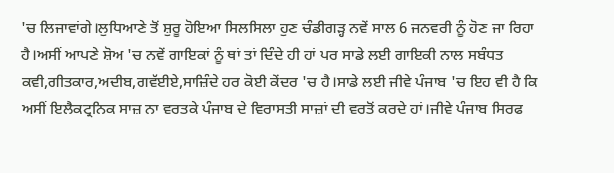'ਚ ਲਿਜਾਵਾਂਗੇ।ਲੁਧਿਆਣੇ ਤੋਂ ਸ਼ੁਰੂ ਹੋਇਆ ਸਿਲਸਿਲਾ ਹੁਣ ਚੰਡੀਗੜ੍ਹ ਨਵੇਂ ਸਾਲ 6 ਜਨਵਰੀ ਨੂੰ ਹੋਣ ਜਾ ਰਿਹਾ ਹੈ।ਅਸੀਂ ਆਪਣੇ ਸ਼ੋਅ 'ਚ ਨਵੇਂ ਗਾਇਕਾਂ ਨੂੰ ਥਾਂ ਤਾਂ ਦਿੰਦੇ ਹੀ ਹਾਂ ਪਰ ਸਾਡੇ ਲਈ ਗਾਇਕੀ ਨਾਲ ਸਬੰਧਤ ਕਵੀ,ਗੀਤਕਾਰ,ਅਦੀਬ,ਗਵੱਈਏ,ਸਾਜ਼ਿੰਦੇ ਹਰ ਕੋਈ ਕੇਂਦਰ 'ਚ ਹੈ।ਸਾਡੇ ਲਈ ਜੀਵੇ ਪੰਜਾਬ 'ਚ ਇਹ ਵੀ ਹੈ ਕਿ ਅਸੀਂ ਇਲੈਕਟ੍ਰਨਿਕ ਸਾਜ਼ ਨਾ ਵਰਤਕੇ ਪੰਜਾਬ ਦੇ ਵਿਰਾਸਤੀ ਸਾਜ਼ਾਂ ਦੀ ਵਰਤੋਂ ਕਰਦੇ ਹਾਂ।ਜੀਵੇ ਪੰਜਾਬ ਸਿਰਫ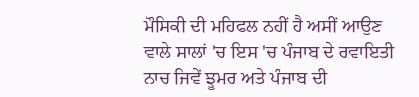ਮੌਸਿਕੀ ਦੀ ਮਹਿਫਲ ਨਹੀਂ ਹੈ ਅਸੀਂ ਆਉਣ ਵਾਲੇ ਸਾਲਾਂ 'ਚ ਇਸ 'ਚ ਪੰਜਾਬ ਦੇ ਰਵਾਇਤੀ ਨਾਚ ਜਿਵੇਂ ਝੂਮਰ ਅਤੇ ਪੰਜਾਬ ਦੀ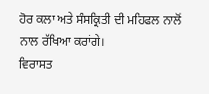ਹੋਰ ਕਲਾ ਅਤੇ ਸੰਸਕ੍ਰਿਤੀ ਦੀ ਮਹਿਫਲ ਨਾਲੋਂ ਨਾਲ ਰੱਖਿਆ ਕਰਾਂਗੇ।
ਵਿਰਾਸਤ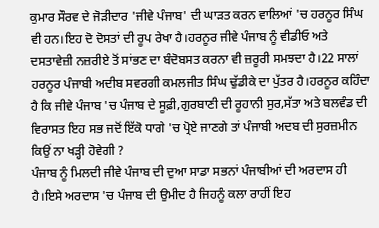ਕੁਮਾਰ ਸੌਰਵ ਦੇ ਜੋੜੀਦਾਰ 'ਜੀਵੇ ਪੰਜਾਬ' ਦੀ ਘਾੜਤ ਕਰਨ ਵਾਲਿਆਂ 'ਚ ਹਰਨੂਰ ਸਿੰਘ ਵੀ ਹਨ।ਇਹ ਦੋ ਦੋਸਤਾਂ ਦੀ ਰੂਪ ਰੇਖਾ ਹੈ।ਹਰਨੂਰ ਜੀਵੇ ਪੰਜਾਬ ਨੂੰ ਵੀਡੀਓ ਅਤੇ ਦਸਤਾਵੇਜ਼ੀ ਨਜ਼ਰੀਏ ਤੋਂ ਸਾਂਭਣ ਦਾ ਬੰਦੋਬਸਤ ਕਰਨਾ ਵੀ ਜ਼ਰੂਰੀ ਸਮਝਦਾ ਹੈ।22 ਸਾਲਾਂ ਹਰਨੂਰ ਪੰਜਾਬੀ ਅਦੀਬ ਸਵਰਗੀ ਕਮਲਜੀਤ ਸਿੰਘ ਢੁੱਡੀਕੇ ਦਾ ਪੁੱਤਰ ਹੈ।ਹਰਨੂਰ ਕਹਿੰਦਾ ਹੈ ਕਿ ਜੀਵੇ ਪੰਜਾਬ 'ਚ ਪੰਜਾਬ ਦੇ ਸੂਫ਼ੀ,ਗੁਰਬਾਣੀ ਦੀ ਰੂਹਾਨੀ ਸੁਰ,ਸੱਤਾ ਅਤੇ ਬਲਵੰਡ ਦੀ ਵਿਰਾਸਤ ਇਹ ਸਭ ਜਦੋਂ ਇੱਕੋ ਧਾਗੇ 'ਚ ਪ੍ਰੋਏ ਜਾਣਗੇ ਤਾਂ ਪੰਜਾਬੀ ਅਦਬ ਦੀ ਸੁਰਜ਼ਮੀਨ ਕਿਉਂ ਨਾ ਖੜ੍ਹੀ ਹੋਵੇਗੀ ?
ਪੰਜਾਬ ਨੂੰ ਮਿਲਦੀ ਜੀਵੇ ਪੰਜਾਬ ਦੀ ਦੁਆ ਸਾਡਾ ਸਭਨਾਂ ਪੰਜਾਬੀਆਂ ਦੀ ਅਰਦਾਸ ਹੀ ਹੈ।ਇਸੇ ਅਰਦਾਸ 'ਚ ਪੰਜਾਬ ਦੀ ਉਮੀਦ ਹੈ ਜਿਹਨੂੰ ਕਲਾ ਰਾਹੀਂ ਇਹ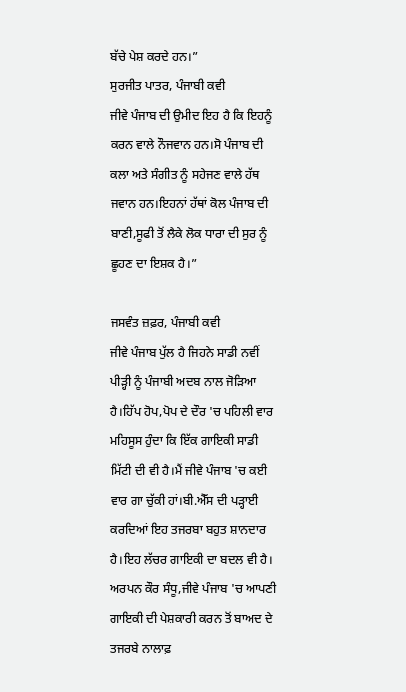ਬੱਚੇ ਪੇਸ਼ ਕਰਦੇ ਹਨ।”
ਸੁਰਜੀਤ ਪਾਤਰ, ਪੰਜਾਬੀ ਕਵੀ
ਜੀਵੇ ਪੰਜਾਬ ਦੀ ਉਮੀਦ ਇਹ ਹੈ ਕਿ ਇਹਨੂੰ ਕਰਨ ਵਾਲੇ ਨੌਜਵਾਨ ਹਨ।ਸੋ ਪੰਜਾਬ ਦੀ ਕਲਾ ਅਤੇ ਸੰਗੀਤ ਨੂੰ ਸਹੇਜਣ ਵਾਲੇ ਹੱਥ ਜਵਾਨ ਹਨ।ਇਹਨਾਂ ਹੱਥਾਂ ਕੋਲ ਪੰਜਾਬ ਦੀ ਬਾਣੀ,ਸੂਫੀ ਤੋਂ ਲੈਕੇ ਲੋਕ ਧਾਰਾ ਦੀ ਸੁਰ ਨੂੰ ਛੂਹਣ ਦਾ ਇਸ਼ਕ ਹੈ।”

ਜਸਵੰਤ ਜ਼ਫ਼ਰ, ਪੰਜਾਬੀ ਕਵੀ
ਜੀਵੇ ਪੰਜਾਬ ਪੁੱਲ ਹੈ ਜਿਹਨੇ ਸਾਡੀ ਨਵੀਂ ਪੀੜ੍ਹੀ ਨੂੰ ਪੰਜਾਬੀ ਅਦਬ ਨਾਲ ਜੋੜਿਆ ਹੈ।ਹਿੱਪ ਹੋਪ,ਪੋਪ ਦੇ ਦੌਰ 'ਚ ਪਹਿਲੀ ਵਾਰ ਮਹਿਸੂਸ ਹੁੰਦਾ ਕਿ ਇੱਕ ਗਾਇਕੀ ਸਾਡੀ ਮਿੱਟੀ ਦੀ ਵੀ ਹੈ।ਮੈਂ ਜੀਵੇ ਪੰਜਾਬ 'ਚ ਕਈ ਵਾਰ ਗਾ ਚੁੱਕੀ ਹਾਂ।ਬੀ.ਐੱਸ ਦੀ ਪੜ੍ਹਾਈ ਕਰਦਿਆਂ ਇਹ ਤਜਰਬਾ ਬਹੁਤ ਸ਼ਾਨਦਾਰ ਹੈ।ਇਹ ਲੱਚਰ ਗਾਇਕੀ ਦਾ ਬਦਲ ਵੀ ਹੈ। ਅਰਪਨ ਕੌਰ ਸੰਧੂ,ਜੀਵੇ ਪੰਜਾਬ 'ਚ ਆਪਣੀ ਗਾਇਕੀ ਦੀ ਪੇਸ਼ਕਾਰੀ ਕਰਨ ਤੋਂ ਬਾਅਦ ਦੇ ਤਜਰਬੇ ਨਾਲਾਫ਼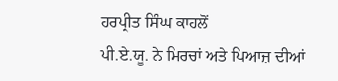ਹਰਪ੍ਰੀਤ ਸਿੰਘ ਕਾਹਲੋਂ
ਪੀ.ਏ.ਯੂ. ਨੇ ਮਿਰਚਾਂ ਅਤੇ ਪਿਆਜ਼ ਦੀਆਂ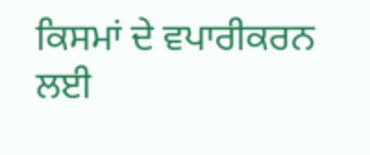ਕਿਸਮਾਂ ਦੇ ਵਪਾਰੀਕਰਨ ਲਈ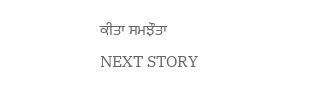ਕੀਤਾ ਸਮਝੌਤਾ
NEXT STORY